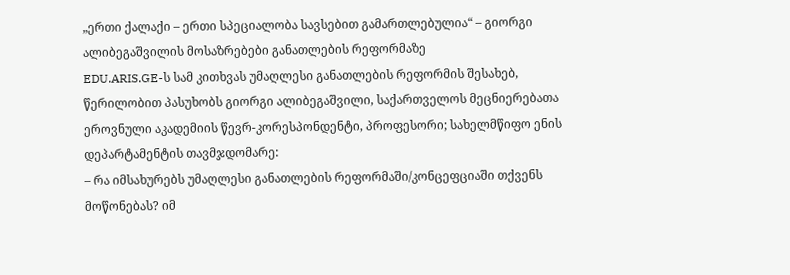„ერთი ქალაქი – ერთი სპეციალობა სავსებით გამართლებულია“ – გიორგი ალიბეგაშვილის მოსაზრებები განათლების რეფორმაზე
EDU.ARIS.GE-ს სამ კითხვას უმაღლესი განათლების რეფორმის შესახებ, წერილობით პასუხობს გიორგი ალიბეგაშვილი, საქართველოს მეცნიერებათა ეროვნული აკადემიის წევრ-კორესპონდენტი, პროფესორი; სახელმწიფო ენის დეპარტამენტის თავმჯდომარე:
– რა იმსახურებს უმაღლესი განათლების რეფორმაში/კონცეფციაში თქვენს მოწონებას? იმ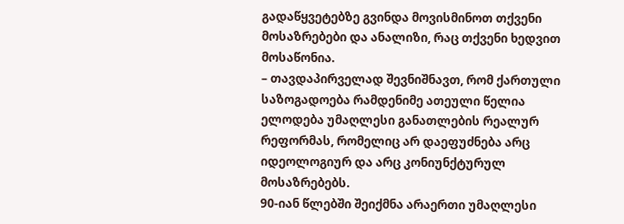გადაწყვეტებზე გვინდა მოვისმინოთ თქვენი მოსაზრებები და ანალიზი, რაც თქვენი ხედვით მოსაწონია.
– თავდაპირველად შევნიშნავთ, რომ ქართული საზოგადოება რამდენიმე ათეული წელია ელოდება უმაღლესი განათლების რეალურ რეფორმას, რომელიც არ დაეფუძნება არც იდეოლოგიურ და არც კონიუნქტურულ მოსაზრებებს.
90-იან წლებში შეიქმნა არაერთი უმაღლესი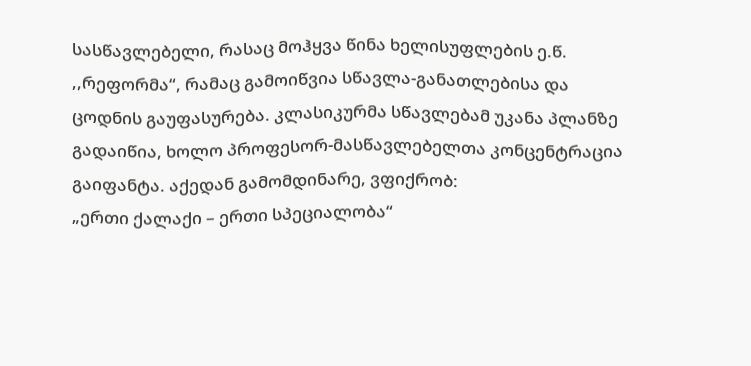სასწავლებელი, რასაც მოჰყვა წინა ხელისუფლების ე.წ. ,,რეფორმა“, რამაც გამოიწვია სწავლა-განათლებისა და ცოდნის გაუფასურება. კლასიკურმა სწავლებამ უკანა პლანზე გადაიწია, ხოლო პროფესორ-მასწავლებელთა კონცენტრაცია გაიფანტა. აქედან გამომდინარე, ვფიქრობ:
„ერთი ქალაქი – ერთი სპეციალობა“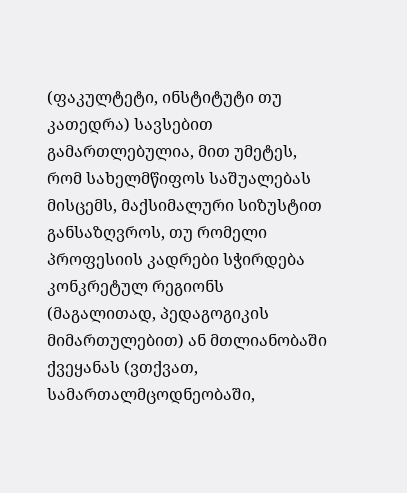(ფაკულტეტი, ინსტიტუტი თუ კათედრა) სავსებით გამართლებულია, მით უმეტეს, რომ სახელმწიფოს საშუალებას მისცემს, მაქსიმალური სიზუსტით განსაზღვროს, თუ რომელი პროფესიის კადრები სჭირდება კონკრეტულ რეგიონს (მაგალითად, პედაგოგიკის მიმართულებით) ან მთლიანობაში ქვეყანას (ვთქვათ, სამართალმცოდნეობაში,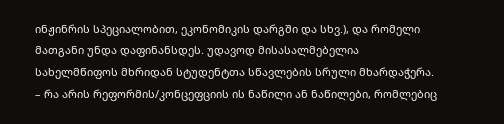ინჟინრის სპეციალობით, ეკონომიკის დარგში და სხვ.), და რომელი მათგანი უნდა დაფინანსდეს. უდავოდ მისასალმებელია სახელმწიფოს მხრიდან სტუდენტთა სწავლების სრული მხარდაჭერა.
– რა არის რეფორმის/კონცეფციის ის ნაწილი ან ნაწილები, რომლებიც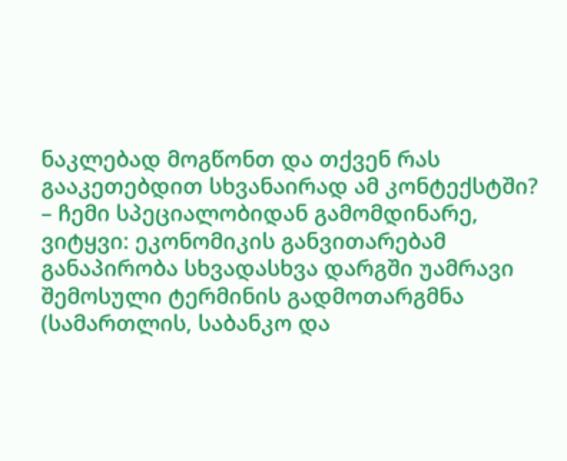ნაკლებად მოგწონთ და თქვენ რას გააკეთებდით სხვანაირად ამ კონტექსტში?
– ჩემი სპეციალობიდან გამომდინარე, ვიტყვი: ეკონომიკის განვითარებამ განაპირობა სხვადასხვა დარგში უამრავი შემოსული ტერმინის გადმოთარგმნა (სამართლის, საბანკო და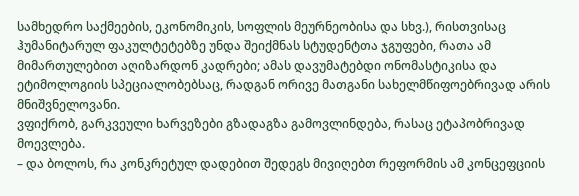სამხედრო საქმეების, ეკონომიკის, სოფლის მეურნეობისა და სხვ.), რისთვისაც ჰუმანიტარულ ფაკულტეტებზე უნდა შეიქმნას სტუდენტთა ჯგუფები, რათა ამ მიმართულებით აღიზარდონ კადრები; ამას დავუმატებდი ონომასტიკისა და ეტიმოლოგიის სპეციალობებსაც, რადგან ორივე მათგანი სახელმწიფოებრივად არის მნიშვნელოვანი.
ვფიქრობ, გარკვეული ხარვეზები გზადაგზა გამოვლინდება, რასაც ეტაპობრივად მოევლება.
– და ბოლოს, რა კონკრეტულ დადებით შედეგს მივიღებთ რეფორმის ამ კონცეფციის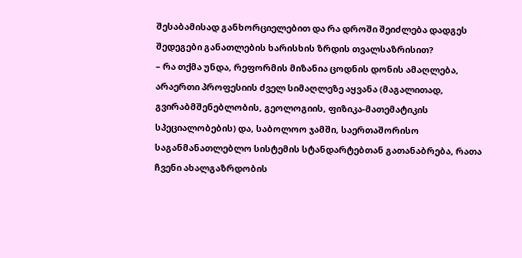შესაბამისად განხორციელებით და რა დროში შეიძლება დადგეს შედეგები განათლების ხარისხის ზრდის თვალსაზრისით?
– რა თქმა უნდა, რეფორმის მიზანია ცოდნის დონის ამაღლება, არაერთი პროფესიის ძველ სიმაღლეზე აყვანა (მაგალითად, გვირაბმშენებლობის, გეოლოგიის, ფიზიკა-მათემატიკის სპეციალობების) და, საბოლოო ჯამში, საერთაშორისო საგანმანათლებლო სისტემის სტანდარტებთან გათანაბრება, რათა ჩვენი ახალგაზრდობის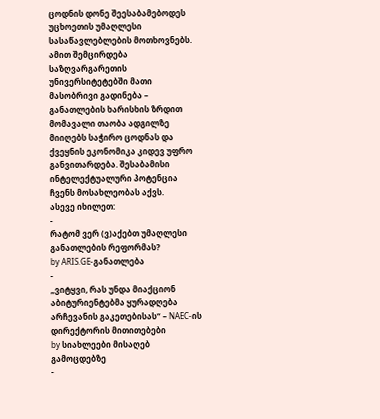ცოდნის დონე შეესაბამებოდეს უცხოეთის უმაღლესი სასაწავლებლების მოთხოვნებს. ამით შემცირდება საზღვარგარეთის უნივერსიტეტებში მათი მასობრივი გადინება – განათლების ხარისხის ზრდით მომავალი თაობა ადგილზე მიიღებს საჭირო ცოდნას და ქვეყნის ეკონომიკა კიდევ უფრო განვითარდება. შესაბამისი ინტელექტუალური პოტენცია ჩვენს მოსახლეობას აქვს.
ასევე იხილეთ:
-
რატომ ვერ (ვ)აქებთ უმაღლესი განათლების რეფორმას?
by ARIS.GE-განათლება
-
„ვიტყვი, რას უნდა მიაქციონ აბიტურიენტებმა ყურადღება არჩევანის გაკეთებისას“ – NAEC-ის დირექტორის მითითებები
by სიახლეები მისაღებ გამოცდებზე
-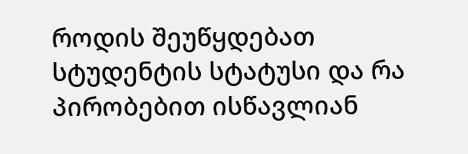როდის შეუწყდებათ სტუდენტის სტატუსი და რა პირობებით ისწავლიან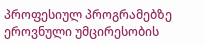პროფესიულ პროგრამებზე ეროვნული უმცირესობის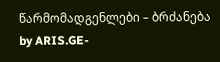წარმომადგენლები – ბრძანება
by ARIS.GE-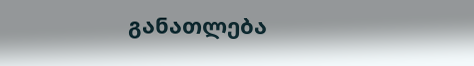განათლება